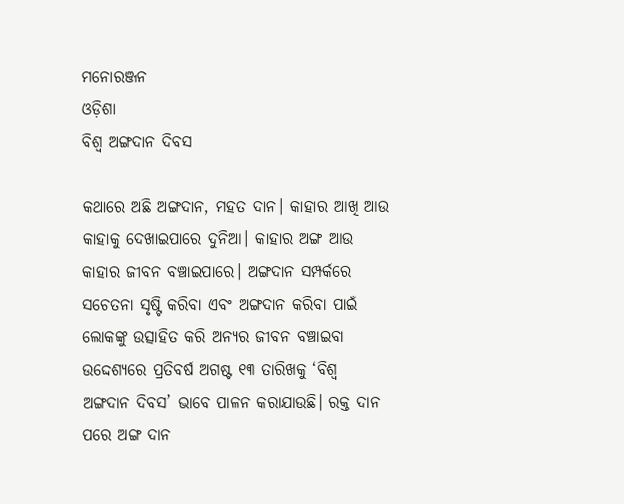ମନୋରଞ୍ଜନ
ଓଡ଼ିଶା
ବିଶ୍ବ ଅଙ୍ଗଦାନ ଦିବସ

କଥାରେ ଅଛି ଅଙ୍ଗଦାନ, ମହତ ଦାନ। କାହାର ଆଖି ଆଉ କାହାକୁ ଦେଖାଇପାରେ ଦୁନିଆ। କାହାର ଅଙ୍ଗ ଆଉ କାହାର ଜୀବନ ବଞ୍ଚାଇପାରେ। ଅଙ୍ଗଦାନ ସମ୍ପର୍କରେ ସଚେତନା ସୃଷ୍ଟି କରିବା ଏବଂ ଅଙ୍ଗଦାନ କରିବା ପାଇଁ ଲୋକଙ୍କୁ ଉତ୍ସାହିତ କରି ଅନ୍ୟର ଜୀବନ ବଞ୍ଚାଇବା ଉଦ୍ଦେଶ୍ୟରେ ପ୍ରତିବର୍ଷ ଅଗଷ୍ଟ ୧୩ ତାରିଖକୁ ‘ବିଶ୍ବ ଅଙ୍ଗଦାନ ଦିବସ’ ଭାବେ ପାଳନ କରାଯାଉଛି। ରକ୍ତ ଦାନ ପରେ ଅଙ୍ଗ ଦାନ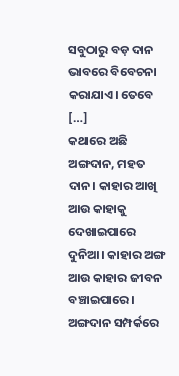ସବୁଠାରୁ ବଡ଼ ଦାନ ଭାବରେ ବିବେଚନା କରାଯାଏ। ତେବେ […]
କଥାରେ ଅଛି ଅଙ୍ଗଦାନ, ମହତ ଦାନ। କାହାର ଆଖି ଆଉ କାହାକୁ ଦେଖାଇପାରେ ଦୁନିଆ। କାହାର ଅଙ୍ଗ ଆଉ କାହାର ଜୀବନ ବଞ୍ଚାଇପାରେ। ଅଙ୍ଗଦାନ ସମ୍ପର୍କରେ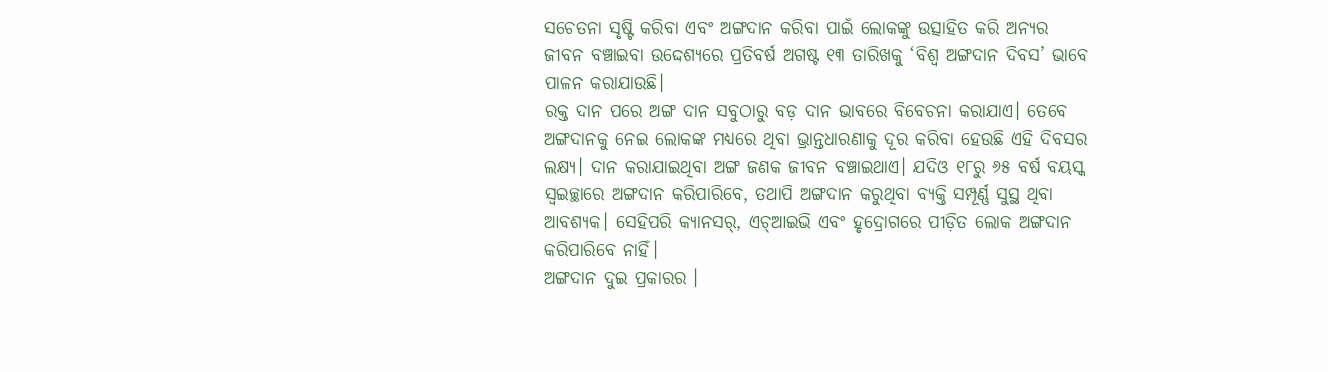ସଚେତନା ସୃଷ୍ଟି କରିବା ଏବଂ ଅଙ୍ଗଦାନ କରିବା ପାଇଁ ଲୋକଙ୍କୁ ଉତ୍ସାହିତ କରି ଅନ୍ୟର ଜୀବନ ବଞ୍ଚାଇବା ଉଦ୍ଦେଶ୍ୟରେ ପ୍ରତିବର୍ଷ ଅଗଷ୍ଟ ୧୩ ତାରିଖକୁ ‘ବିଶ୍ବ ଅଙ୍ଗଦାନ ଦିବସ’ ଭାବେ ପାଳନ କରାଯାଉଛି।
ରକ୍ତ ଦାନ ପରେ ଅଙ୍ଗ ଦାନ ସବୁଠାରୁ ବଡ଼ ଦାନ ଭାବରେ ବିବେଚନା କରାଯାଏ। ତେବେ ଅଙ୍ଗଦାନକୁ ନେଇ ଲୋକଙ୍କ ମଧ୍ୟରେ ଥିବା ଭ୍ରାନ୍ତଧାରଣାକୁ ଦୂର କରିବା ହେଉଛି ଏହି ଦିବସର ଲକ୍ଷ୍ୟ। ଦାନ କରାଯାଇଥିବା ଅଙ୍ଗ ଜଣକ ଜୀବନ ବଞ୍ଚାଇଥାଏ। ଯଦିଓ ୧୮ରୁ ୬୫ ବର୍ଷ ବୟସ୍କ ସ୍ବଇଚ୍ଛାରେ ଅଙ୍ଗଦାନ କରିପାରିବେ, ତଥାପି ଅଙ୍ଗଦାନ କରୁଥିବା ବ୍ୟକ୍ତି ସମ୍ପୂର୍ଣ୍ଣ ସୁସ୍ଥ ଥିବା ଆବଶ୍ୟକ। ସେହିପରି କ୍ୟାନସର୍, ଏଚ୍ଆଇଭି ଏବଂ ହୃଦ୍ରୋଗରେ ପୀଡ଼ିତ ଲୋକ ଅଙ୍ଗଦାନ କରିପାରିବେ ନାହିଁ।
ଅଙ୍ଗଦାନ ଦୁଇ ପ୍ରକାରର ।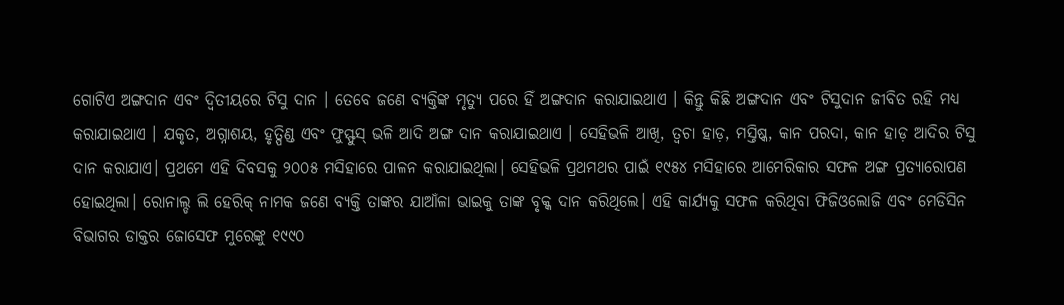ଗୋଟିଏ ଅଙ୍ଗଦାନ ଏବଂ ଦ୍ବିତୀୟରେ ଟିସୁ ଦାନ । ତେବେ ଜଣେ ବ୍ୟକ୍ତିଙ୍କ ମୃତ୍ୟୁ ପରେ ହିଁ ଅଙ୍ଗଦାନ କରାଯାଇଥାଏ । କିନ୍ତୁ କିଛି ଅଙ୍ଗଦାନ ଏବଂ ଟିସୁଦାନ ଜୀବିତ ରହି ମଧ୍ୟ କରାଯାଇଥାଏ । ଯକୃତ, ଅଗ୍ନାଶୟ, ହୃତ୍ପିଣ୍ଡ ଏବଂ ଫୁସ୍ଫୁସ୍ ଭଳି ଆଦି ଅଙ୍ଗ ଦାନ କରାଯାଇଥାଏ । ସେହିଭଳି ଆଖି, ତ୍ୱଚା ହାଡ଼, ମସ୍ତିଷ୍କ, କାନ ପରଦା, କାନ ହାଡ଼ ଆଦିର ଟିସୁ ଦାନ କରାଯାଏ। ପ୍ରଥମେ ଏହି ଦିବସକୁ ୨୦୦୫ ମସିହାରେ ପାଳନ କରାଯାଇଥିଲା। ସେହିଭଳି ପ୍ରଥମଥର ପାଇଁ ୧୯୫୪ ମସିହାରେ ଆମେରିକାର ସଫଳ ଅଙ୍ଗ ପ୍ରତ୍ୟାରୋପଣ ହୋଇଥିଲା। ରୋନାଲ୍ଡ ଲି ହେରିକ୍ ନାମକ ଜଣେ ବ୍ୟକ୍ତି ତାଙ୍କର ଯାଆଁଳା ଭାଇକୁ ତାଙ୍କ ବୃକ୍କ ଦାନ କରିଥିଲେ। ଏହି କାର୍ଯ୍ୟକୁ ସଫଳ କରିଥିବା ଫିଜିଓଲୋଜି ଏବଂ ମେଡିସିନ ବିଭାଗର ଡାକ୍ତର ଜୋସେଫ ମୁରେଙ୍କୁ ୧୯୯୦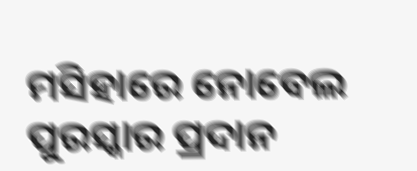ମସିହାରେ ନୋବେଲ ପୁରସ୍କାର ପ୍ରଦାନ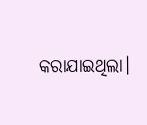କରାଯାଇଥିଲା।